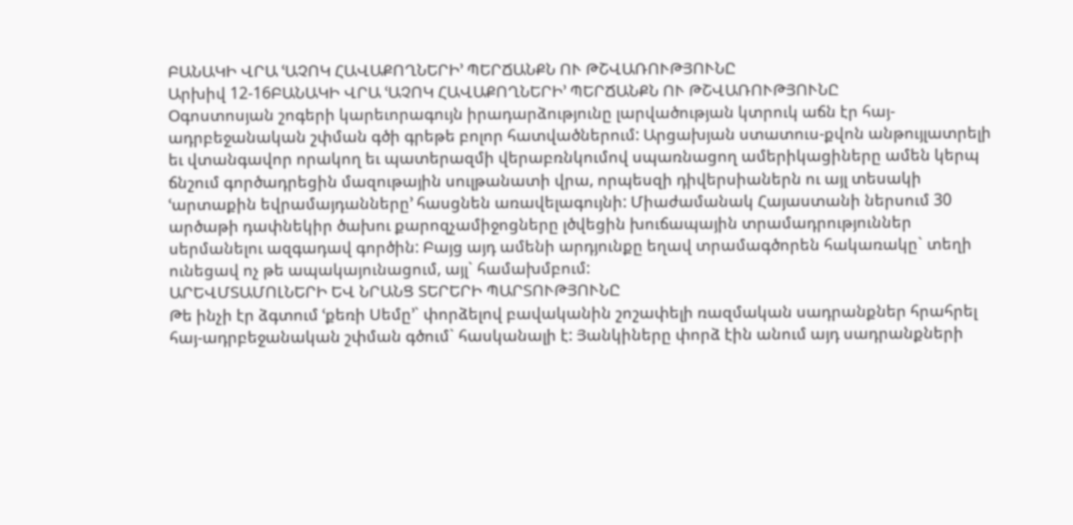ԲԱՆԱԿԻ ՎՐԱ ՙԱՉՈԿ ՀԱՎԱՔՈՂՆԵՐԻ՚ ՊԵՐՃԱՆՔՆ ՈՒ ԹՇՎԱՌՈՒԹՅՈՒՆԸ
Արխիվ 12-16ԲԱՆԱԿԻ ՎՐԱ ՙԱՉՈԿ ՀԱՎԱՔՈՂՆԵՐԻ՚ ՊԵՐՃԱՆՔՆ ՈՒ ԹՇՎԱՌՈՒԹՅՈՒՆԸ
Օգոստոսյան շոգերի կարեւորագույն իրադարձությունը լարվածության կտրուկ աճն էր հայ-ադրբեջանական շփման գծի գրեթե բոլոր հատվածներում: Արցախյան ստատուս-քվոն անթույլատրելի եւ վտանգավոր որակող եւ պատերազմի վերաբռնկումով սպառնացող ամերիկացիները ամեն կերպ ճնշում գործադրեցին մազութային սուլթանատի վրա, որպեսզի դիվերսիաներն ու այլ տեսակի ՙարտաքին եվրամայդանները՚ հասցնեն առավելագույնի: Միաժամանակ Հայաստանի ներսում 30 արծաթի դափնեկիր ծախու քարոզչամիջոցները լծվեցին խուճապային տրամադրություններ սերմանելու ազգադավ գործին: Բայց այդ ամենի արդյունքը եղավ տրամագծորեն հակառակը` տեղի ունեցավ ոչ թե ապակայունացում, այլ` համախմբում:
ԱՐԵՎՄՏԱՄՈԼՆԵՐԻ ԵՎ ՆՐԱՆՑ ՏԵՐԵՐԻ ՊԱՐՏՈՒԹՅՈՒՆԸ
Թե ինչի էր ձգտում ՙքեռի Սեմը՚` փորձելով բավականին շոշափելի ռազմական սադրանքներ հրահրել հայ-ադրբեջանական շփման գծում` հասկանալի է: Յանկիները փորձ էին անում այդ սադրանքների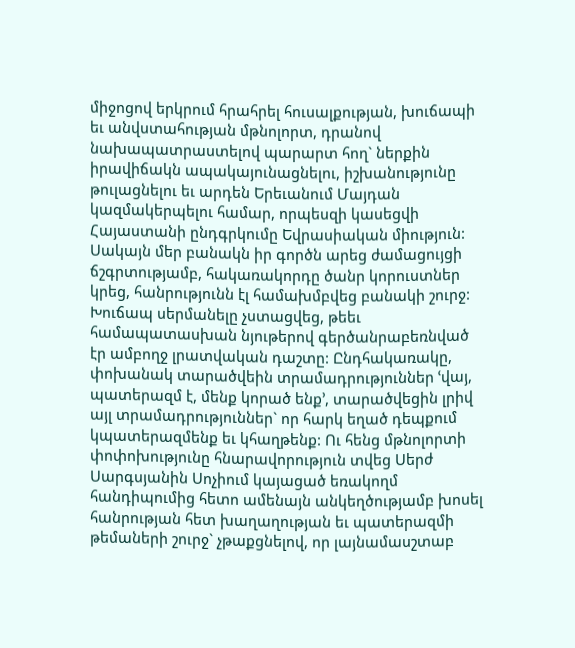միջոցով երկրում հրահրել հուսալքության, խուճապի եւ անվստահության մթնոլորտ, դրանով նախապատրաստելով պարարտ հող` ներքին իրավիճակն ապակայունացնելու, իշխանությունը թուլացնելու եւ արդեն Երեւանում Մայդան կազմակերպելու համար, որպեսզի կասեցվի Հայաստանի ընդգրկումը Եվրասիական միություն:
Սակայն մեր բանակն իր գործն արեց ժամացույցի ճշգրտությամբ, հակառակորդը ծանր կորուստներ կրեց, հանրությունն էլ համախմբվեց բանակի շուրջ: Խուճապ սերմանելը չստացվեց, թեեւ համապատասխան նյութերով գերծանրաբեռնված էր ամբողջ լրատվական դաշտը: Ընդհակառակը, փոխանակ տարածվեին տրամադրություններ ՙվայ, պատերազմ է, մենք կորած ենք՚, տարածվեցին լրիվ այլ տրամադրություններ` որ հարկ եղած դեպքում կպատերազմենք եւ կհաղթենք: Ու հենց մթնոլորտի փոփոխությունը հնարավորություն տվեց Սերժ Սարգսյանին Սոչիում կայացած եռակողմ հանդիպումից հետո ամենայն անկեղծությամբ խոսել հանրության հետ խաղաղության եւ պատերազմի թեմաների շուրջ` չթաքցնելով, որ լայնամասշտաբ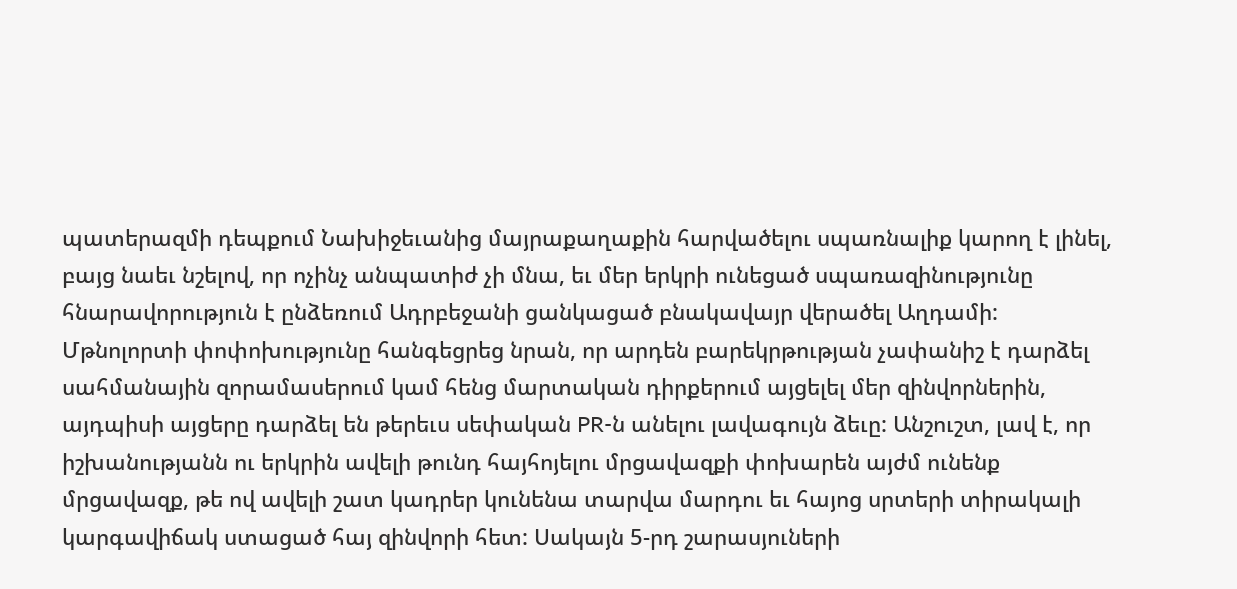պատերազմի դեպքում Նախիջեւանից մայրաքաղաքին հարվածելու սպառնալիք կարող է լինել, բայց նաեւ նշելով, որ ոչինչ անպատիժ չի մնա, եւ մեր երկրի ունեցած սպառազինությունը հնարավորություն է ընձեռում Ադրբեջանի ցանկացած բնակավայր վերածել Աղդամի:
Մթնոլորտի փոփոխությունը հանգեցրեց նրան, որ արդեն բարեկրթության չափանիշ է դարձել սահմանային զորամասերում կամ հենց մարտական դիրքերում այցելել մեր զինվորներին, այդպիսի այցերը դարձել են թերեւս սեփական PR-ն անելու լավագույն ձեւը: Անշուշտ, լավ է, որ իշխանությանն ու երկրին ավելի թունդ հայհոյելու մրցավազքի փոխարեն այժմ ունենք մրցավազք, թե ով ավելի շատ կադրեր կունենա տարվա մարդու եւ հայոց սրտերի տիրակալի կարգավիճակ ստացած հայ զինվորի հետ: Սակայն 5-րդ շարասյուների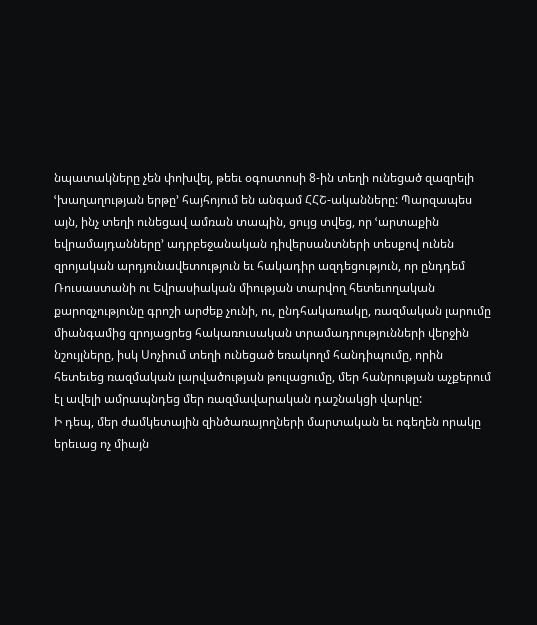նպատակները չեն փոխվել, թեեւ օգոստոսի 8-ին տեղի ունեցած զազրելի ՙխաղաղության երթը՚ հայհոյում են անգամ ՀՀՇ-ականները: Պարզապես այն, ինչ տեղի ունեցավ ամռան տապին, ցույց տվեց, որ ՙարտաքին եվրամայդանները՚ ադրբեջանական դիվերսանտների տեսքով ունեն զրոյական արդյունավետություն եւ հակադիր ազդեցություն, որ ընդդեմ Ռուսաստանի ու Եվրասիական միության տարվող հետեւողական քարոզչությունը գրոշի արժեք չունի, ու, ընդհակառակը, ռազմական լարումը միանգամից զրոյացրեց հակառուսական տրամադրությունների վերջին նշույլները, իսկ Սոչիում տեղի ունեցած եռակողմ հանդիպումը, որին հետեւեց ռազմական լարվածության թուլացումը, մեր հանրության աչքերում էլ ավելի ամրապնդեց մեր ռազմավարական դաշնակցի վարկը:
Ի դեպ, մեր ժամկետային զինծառայողների մարտական եւ ոգեղեն որակը երեւաց ոչ միայն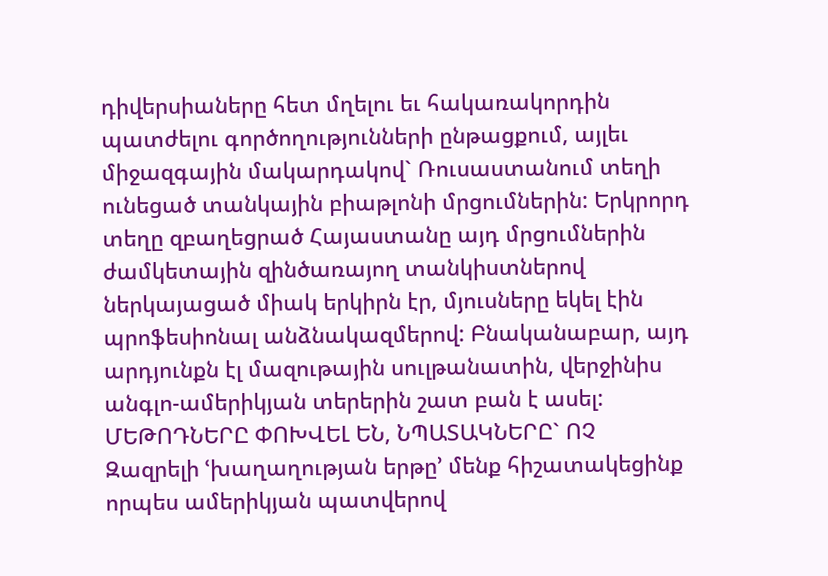դիվերսիաները հետ մղելու եւ հակառակորդին պատժելու գործողությունների ընթացքում, այլեւ միջազգային մակարդակով` Ռուսաստանում տեղի ունեցած տանկային բիաթլոնի մրցումներին: Երկրորդ տեղը զբաղեցրած Հայաստանը այդ մրցումներին ժամկետային զինծառայող տանկիստներով ներկայացած միակ երկիրն էր, մյուսները եկել էին պրոֆեսիոնալ անձնակազմերով: Բնականաբար, այդ արդյունքն էլ մազութային սուլթանատին, վերջինիս անգլո-ամերիկյան տերերին շատ բան է ասել:
ՄԵԹՈԴՆԵՐԸ ՓՈԽՎԵԼ ԵՆ, ՆՊԱՏԱԿՆԵՐԸ` ՈՉ
Զազրելի ՙխաղաղության երթը՚ մենք հիշատակեցինք որպես ամերիկյան պատվերով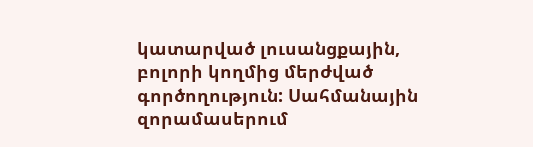կատարված լուսանցքային, բոլորի կողմից մերժված գործողություն: Սահմանային զորամասերում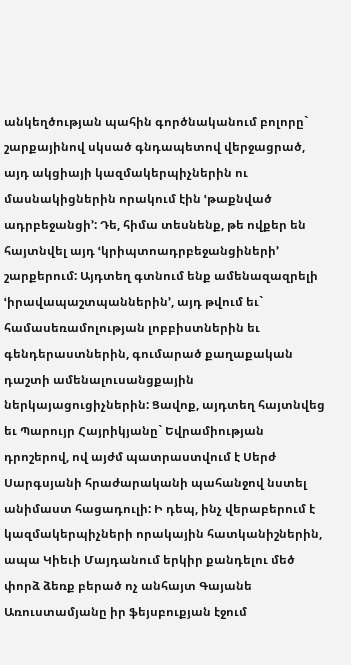անկեղծության պահին գործնականում բոլորը` շարքայինով սկսած գնդապետով վերջացրած, այդ ակցիայի կազմակերպիչներին ու մասնակիցներին որակում էին ՙթաքնված ադրբեջանցի՚: Դե, հիմա տեսնենք, թե ովքեր են հայտնվել այդ ՙկրիպտոադրբեջանցիների՚ շարքերում: Այդտեղ գտնում ենք ամենազազրելի ՙիրավապաշտպաններին՚, այդ թվում եւ` համասեռամոլության լոբբիստներին եւ գենդերաստներին, գումարած քաղաքական դաշտի ամենալուսանցքային ներկայացուցիչներին: Ցավոք, այդտեղ հայտնվեց եւ Պարույր Հայրիկյանը` Եվրամիության դրոշերով, ով այժմ պատրաստվում է Սերժ Սարգսյանի հրաժարականի պահանջով նստել անիմաստ հացադուլի: Ի դեպ, ինչ վերաբերում է կազմակերպիչների որակային հատկանիշներին, ապա Կիեւի Մայդանում երկիր քանդելու մեծ փորձ ձեռք բերած ոչ անհայտ Գայանե Առուստամյանը իր ֆեյսբուքյան էջում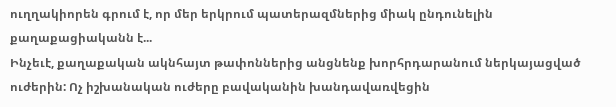ուղղակիորեն գրում է, որ մեր երկրում պատերազմներից միակ ընդունելին քաղաքացիականն է...
Ինչեւէ, քաղաքական ակնհայտ թափոններից անցնենք խորհրդարանում ներկայացված ուժերին: Ոչ իշխանական ուժերը բավականին խանդավառվեցին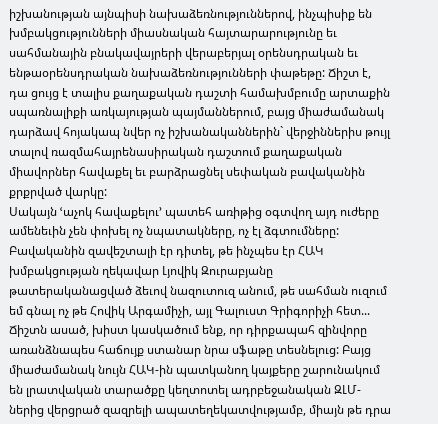իշխանության այնպիսի նախաձեռնություններով, ինչպիսիք են խմբակցությունների միասնական հայտարարությունը եւ սահմանային բնակավայրերի վերաբերյալ օրենսդրական եւ ենթաօրենսդրական նախաձեռնությունների փաթեթը: Ճիշտ է, դա ցույց է տալիս քաղաքական դաշտի համախմբումը արտաքին սպառնալիքի առկայության պայմաններում, բայց միաժամանակ դարձավ հոյակապ նվեր ոչ իշխանականներին` վերջիններիս թույլ տալով ռազմահայրենասիրական դաշտում քաղաքական միավորներ հավաքել եւ բարձրացնել սեփական բավականին քրքրված վարկը:
Սակայն ՙաչոկ հավաքելու՚ պատեհ առիթից օգտվող այդ ուժերը ամենեւին չեն փոխել ոչ նպատակները, ոչ էլ ձգտումները: Բավականին զավեշտալի էր դիտել, թե ինչպես էր ՀԱԿ խմբակցության ղեկավար Լյովիկ Զուրաբյանը թատերականացված ձեւով նազուտուզ անում, թե սահման ուզում եմ գնալ ոչ թե Հովիկ Արգամիչի, այլ Գալուստ Գրիգորիչի հետ... Ճիշտն ասած, խիստ կասկածում ենք, որ դիրքապահ զինվորը առանձնապես հաճույք ստանար նրա սֆաթը տեսնելուց: Բայց միաժամանակ նույն ՀԱԿ-ին պատկանող կայքերը շարունակում են լրատվական տարածքը կեղտոտել ադրբեջանական ԶԼՄ-ներից վերցրած զազրելի ապատեղեկատվությամբ, միայն թե դրա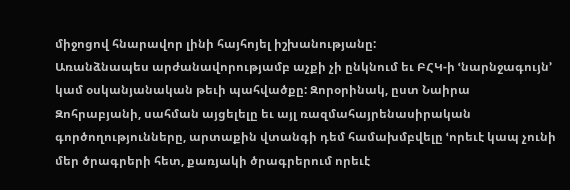միջոցով հնարավոր լինի հայհոյել իշխանությանը:
Առանձնապես արժանավորությամբ աչքի չի ընկնում եւ ԲՀԿ-ի ՙնարնջագույն՚ կամ օսկանյանական թեւի պահվածքը: Զորօրինակ, ըստ Նաիրա Զոհրաբյանի, սահման այցելելը եւ այլ ռազմահայրենասիրական գործողությունները, արտաքին վտանգի դեմ համախմբվելը ՙորեւէ կապ չունի մեր ծրագրերի հետ, քառյակի ծրագրերում որեւէ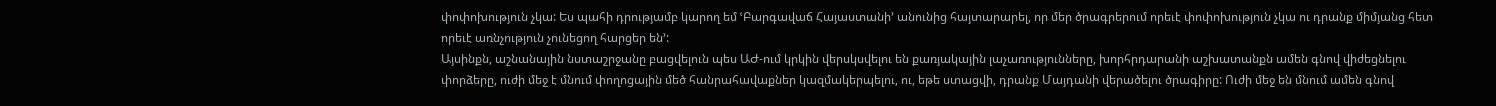փոփոխություն չկա: Ես պահի դրությամբ կարող եմ ՙԲարգավաճ Հայաստանի՚ անունից հայտարարել, որ մեր ծրագրերում որեւէ փոփոխություն չկա ու դրանք միմյանց հետ որեւէ առնչություն չունեցող հարցեր են՚:
Այսինքն, աշնանային նստաշրջանը բացվելուն պես ԱԺ-ում կրկին վերսկսվելու են քառյակային լաչառությունները, խորհրդարանի աշխատանքն ամեն գնով վիժեցնելու փորձերը, ուժի մեջ է մնում փողոցային մեծ հանրահավաքներ կազմակերպելու, ու, եթե ստացվի, դրանք Մայդանի վերածելու ծրագիրը: Ուժի մեջ են մնում ամեն գնով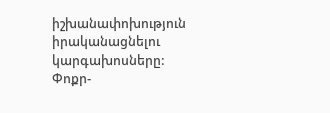իշխանափոխություն իրականացնելու կարգախոսները:
Փոքր-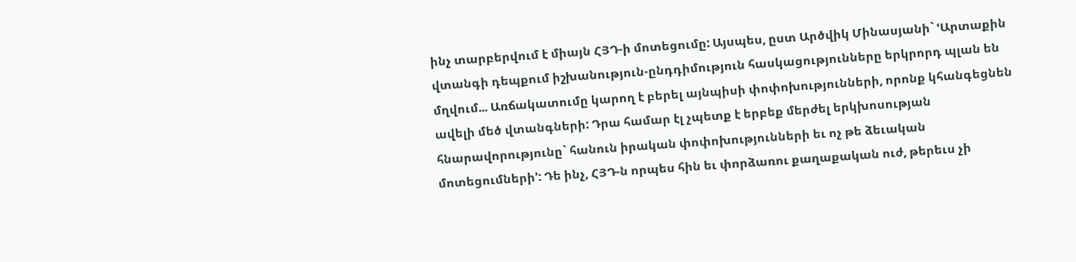ինչ տարբերվում է միայն ՀՅԴ-ի մոտեցումը: Այսպես, ըստ Արծվիկ Մինասյանի` ՙԱրտաքին վտանգի դեպքում իշխանություն-ընդդիմություն հասկացությունները երկրորդ պլան են մղվում... Առճակատումը կարող է բերել այնպիսի փոփոխությունների, որոնք կհանգեցնեն ավելի մեծ վտանգների: Դրա համար էլ չպետք է երբեք մերժել երկխոսության հնարավորությունը` հանուն իրական փոփոխությունների եւ ոչ թե ձեւական մոտեցումների՚: Դե ինչ, ՀՅԴ-ն որպես հին եւ փորձառու քաղաքական ուժ, թերեւս չի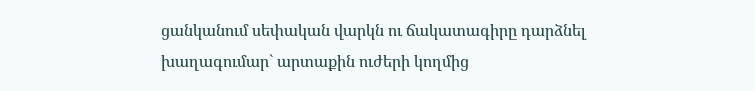ցանկանում սեփական վարկն ու ճակատագիրը դարձնել խաղագումար` արտաքին ուժերի կողմից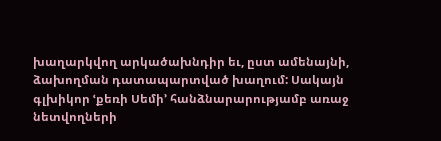խաղարկվող արկածախնդիր եւ, ըստ ամենայնի, ձախողման դատապարտված խաղում: Սակայն գլխիկոր ՙքեռի Սեմի՚ հանձնարարությամբ առաջ նետվողների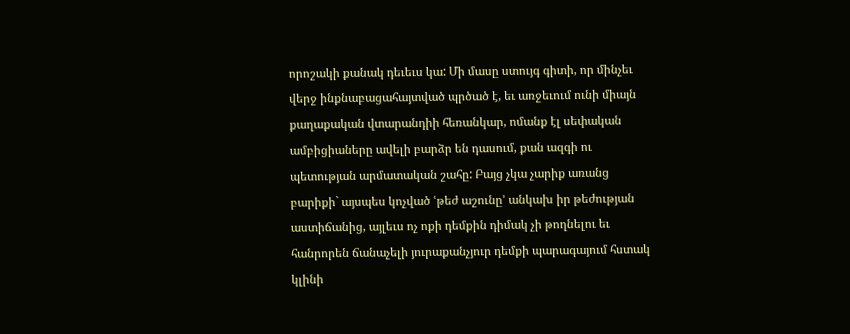որոշակի քանակ դեւեւս կա: Մի մասը ստույգ գիտի, որ մինչեւ վերջ ինքնաբացահայտված պրծած է, եւ առջեւում ունի միայն քաղաքական վտարանդիի հեռանկար, ոմանք էլ սեփական ամբիցիաները ավելի բարձր են դասում, քան ազգի ու պետության արմատական շահը: Բայց չկա չարիք առանց բարիքի` այսպես կոչված ՙթեժ աշունը՚ անկախ իր թեժության աստիճանից, այլեւս ոչ ոքի դեմքին դիմակ չի թողնելու եւ հանրորեն ճանաչելի յուրաքանչյուր դեմքի պարագայում հստակ կլինի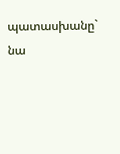պատասխանը` նա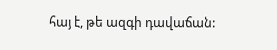հայ է, թե ազգի դավաճան: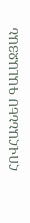ՀՈՎՀԱՆՆԵՍ ԳԱԼԱՋՅԱՆ